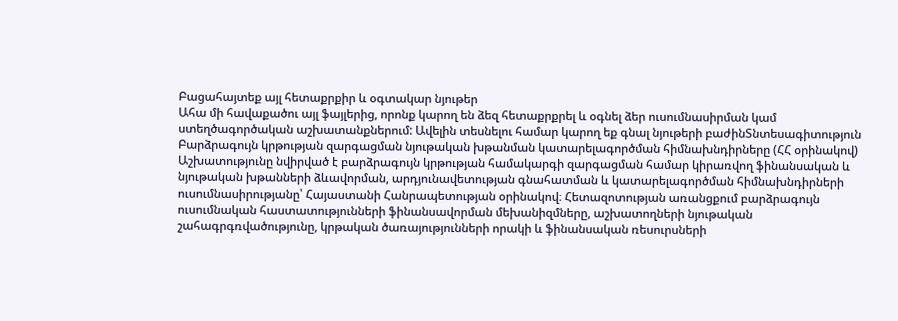Բացահայտեք այլ հետաքրքիր և օգտակար նյութեր
Ահա մի հավաքածու այլ ֆայլերից, որոնք կարող են ձեզ հետաքրքրել և օգնել ձեր ուսումնասիրման կամ ստեղծագործական աշխատանքներում: Ավելին տեսնելու համար կարող եք գնալ նյութերի բաժինՏնտեսագիտություն
Բարձրագույն կրթության զարգացման նյութական խթանման կատարելագործման հիմնախնդիրները (ՀՀ օրինակով)
Աշխատությունը նվիրված է բարձրագույն կրթության համակարգի զարգացման համար կիրառվող ֆինանսական և նյութական խթանների ձևավորման, արդյունավետության գնահատման և կատարելագործման հիմնախնդիրների ուսումնասիրությանը՝ Հայաստանի Հանրապետության օրինակով։ Հետազոտության առանցքում բարձրագույն ուսումնական հաստատությունների ֆինանսավորման մեխանիզմները, աշխատողների նյութական շահագրգռվածությունը, կրթական ծառայությունների որակի և ֆինանսական ռեսուրսների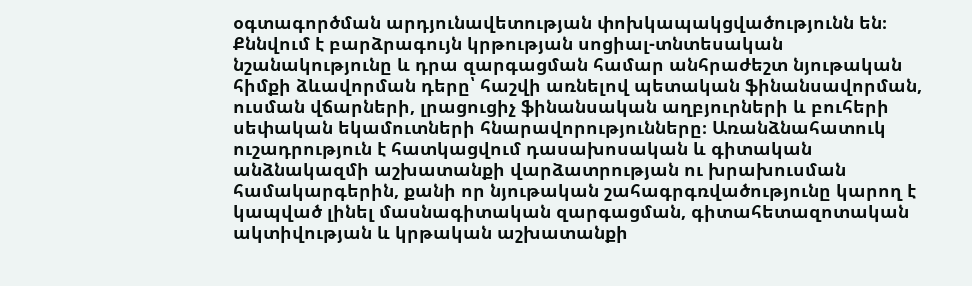օգտագործման արդյունավետության փոխկապակցվածությունն են։ Քննվում է բարձրագույն կրթության սոցիալ-տնտեսական նշանակությունը և դրա զարգացման համար անհրաժեշտ նյութական հիմքի ձևավորման դերը՝ հաշվի առնելով պետական ֆինանսավորման, ուսման վճարների, լրացուցիչ ֆինանսական աղբյուրների և բուհերի սեփական եկամուտների հնարավորությունները։ Առանձնահատուկ ուշադրություն է հատկացվում դասախոսական և գիտական անձնակազմի աշխատանքի վարձատրության ու խրախուսման համակարգերին, քանի որ նյութական շահագրգռվածությունը կարող է կապված լինել մասնագիտական զարգացման, գիտահետազոտական ակտիվության և կրթական աշխատանքի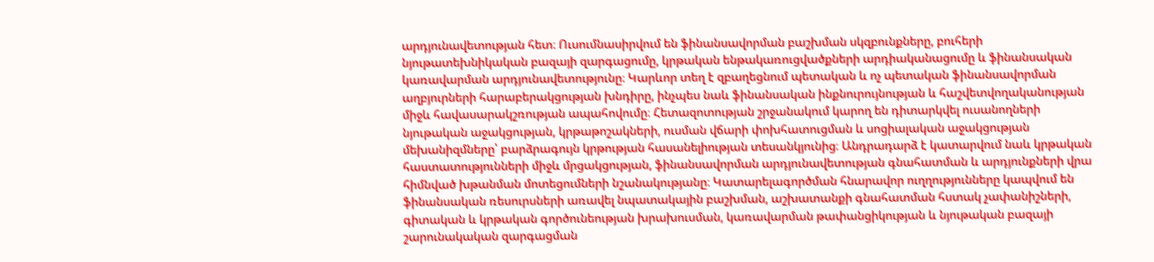արդյունավետության հետ։ Ուսումնասիրվում են ֆինանսավորման բաշխման սկզբունքները, բուհերի նյութատեխնիկական բազայի զարգացումը, կրթական ենթակառուցվածքների արդիականացումը և ֆինանսական կառավարման արդյունավետությունը։ Կարևոր տեղ է զբաղեցնում պետական և ոչ պետական ֆինանսավորման աղբյուրների հարաբերակցության խնդիրը, ինչպես նաև ֆինանսական ինքնուրույնության և հաշվետվողականության միջև հավասարակշռության ապահովումը։ Հետազոտության շրջանակում կարող են դիտարկվել ուսանողների նյութական աջակցության, կրթաթոշակների, ուսման վճարի փոխհատուցման և սոցիալական աջակցության մեխանիզմները՝ բարձրագույն կրթության հասանելիության տեսանկյունից։ Անդրադարձ է կատարվում նաև կրթական հաստատությունների միջև մրցակցության, ֆինանսավորման արդյունավետության գնահատման և արդյունքների վրա հիմնված խթանման մոտեցումների նշանակությանը։ Կատարելագործման հնարավոր ուղղությունները կապվում են ֆինանսական ռեսուրսների առավել նպատակային բաշխման, աշխատանքի գնահատման հստակ չափանիշների, գիտական և կրթական գործունեության խրախուսման, կառավարման թափանցիկության և նյութական բազայի շարունակական զարգացման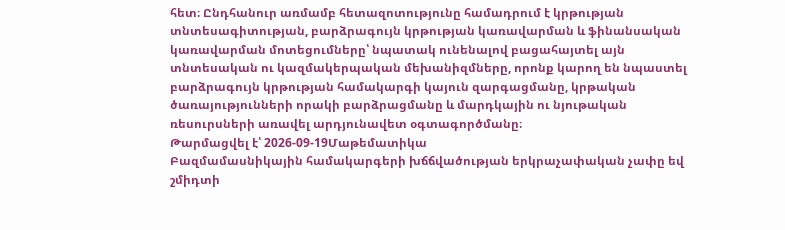հետ։ Ընդհանուր առմամբ հետազոտությունը համադրում է կրթության տնտեսագիտության, բարձրագույն կրթության կառավարման և ֆինանսական կառավարման մոտեցումները՝ նպատակ ունենալով բացահայտել այն տնտեսական ու կազմակերպական մեխանիզմները, որոնք կարող են նպաստել բարձրագույն կրթության համակարգի կայուն զարգացմանը, կրթական ծառայությունների որակի բարձրացմանը և մարդկային ու նյութական ռեսուրսների առավել արդյունավետ օգտագործմանը։
Թարմացվել է՝ 2026-09-19Մաթեմատիկա
Բազմամասնիկային համակարգերի խճճվածության երկրաչափական չափը եվ շմիդտի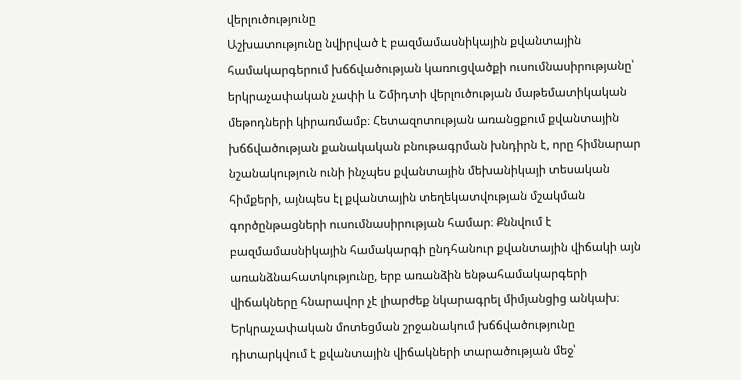վերլուծությունը
Աշխատությունը նվիրված է բազմամասնիկային քվանտային համակարգերում խճճվածության կառուցվածքի ուսումնասիրությանը՝ երկրաչափական չափի և Շմիդտի վերլուծության մաթեմատիկական մեթոդների կիրառմամբ։ Հետազոտության առանցքում քվանտային խճճվածության քանակական բնութագրման խնդիրն է, որը հիմնարար նշանակություն ունի ինչպես քվանտային մեխանիկայի տեսական հիմքերի, այնպես էլ քվանտային տեղեկատվության մշակման գործընթացների ուսումնասիրության համար։ Քննվում է բազմամասնիկային համակարգի ընդհանուր քվանտային վիճակի այն առանձնահատկությունը, երբ առանձին ենթահամակարգերի վիճակները հնարավոր չէ լիարժեք նկարագրել միմյանցից անկախ։ Երկրաչափական մոտեցման շրջանակում խճճվածությունը դիտարկվում է քվանտային վիճակների տարածության մեջ՝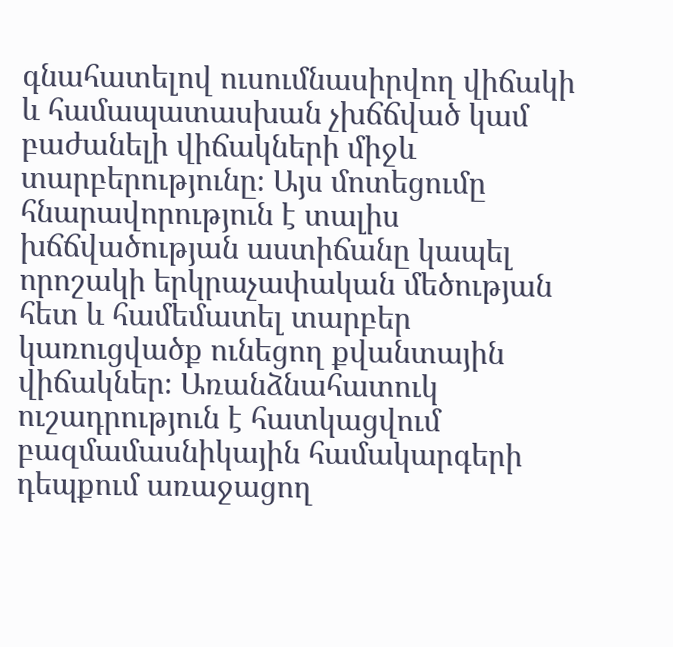գնահատելով ուսումնասիրվող վիճակի և համապատասխան չխճճված կամ բաժանելի վիճակների միջև տարբերությունը։ Այս մոտեցումը հնարավորություն է տալիս խճճվածության աստիճանը կապել որոշակի երկրաչափական մեծության հետ և համեմատել տարբեր կառուցվածք ունեցող քվանտային վիճակներ։ Առանձնահատուկ ուշադրություն է հատկացվում բազմամասնիկային համակարգերի դեպքում առաջացող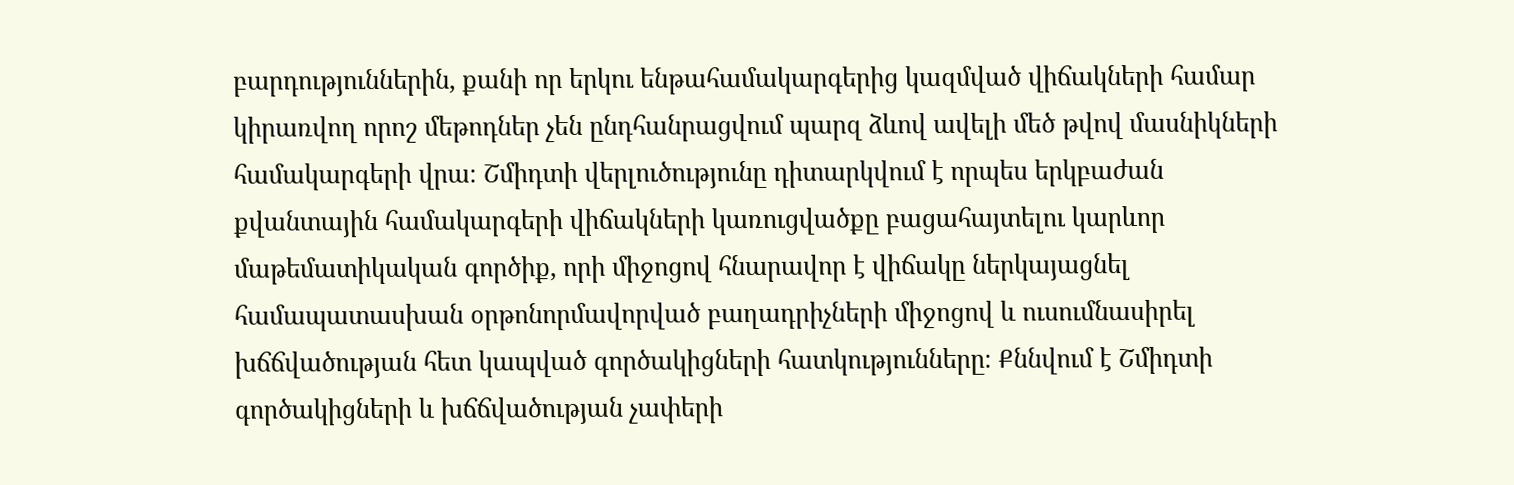բարդություններին, քանի որ երկու ենթահամակարգերից կազմված վիճակների համար կիրառվող որոշ մեթոդներ չեն ընդհանրացվում պարզ ձևով ավելի մեծ թվով մասնիկների համակարգերի վրա։ Շմիդտի վերլուծությունը դիտարկվում է որպես երկբաժան քվանտային համակարգերի վիճակների կառուցվածքը բացահայտելու կարևոր մաթեմատիկական գործիք, որի միջոցով հնարավոր է վիճակը ներկայացնել համապատասխան օրթոնորմավորված բաղադրիչների միջոցով և ուսումնասիրել խճճվածության հետ կապված գործակիցների հատկությունները։ Քննվում է Շմիդտի գործակիցների և խճճվածության չափերի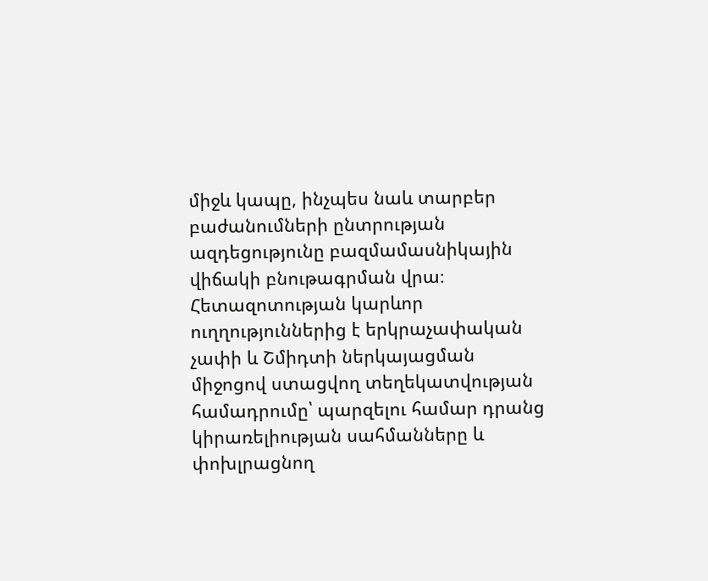միջև կապը, ինչպես նաև տարբեր բաժանումների ընտրության ազդեցությունը բազմամասնիկային վիճակի բնութագրման վրա։ Հետազոտության կարևոր ուղղություններից է երկրաչափական չափի և Շմիդտի ներկայացման միջոցով ստացվող տեղեկատվության համադրումը՝ պարզելու համար դրանց կիրառելիության սահմանները և փոխլրացնող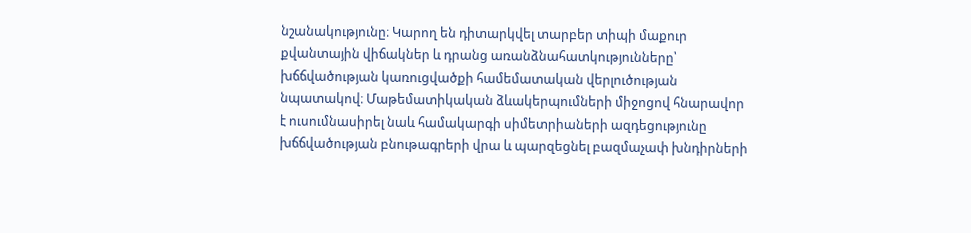նշանակությունը։ Կարող են դիտարկվել տարբեր տիպի մաքուր քվանտային վիճակներ և դրանց առանձնահատկությունները՝ խճճվածության կառուցվածքի համեմատական վերլուծության նպատակով։ Մաթեմատիկական ձևակերպումների միջոցով հնարավոր է ուսումնասիրել նաև համակարգի սիմետրիաների ազդեցությունը խճճվածության բնութագրերի վրա և պարզեցնել բազմաչափ խնդիրների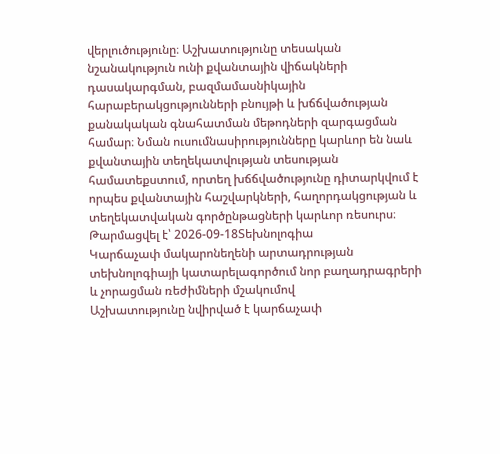վերլուծությունը։ Աշխատությունը տեսական նշանակություն ունի քվանտային վիճակների դասակարգման, բազմամասնիկային հարաբերակցությունների բնույթի և խճճվածության քանակական գնահատման մեթոդների զարգացման համար։ Նման ուսումնասիրությունները կարևոր են նաև քվանտային տեղեկատվության տեսության համատեքստում, որտեղ խճճվածությունը դիտարկվում է որպես քվանտային հաշվարկների, հաղորդակցության և տեղեկատվական գործընթացների կարևոր ռեսուրս։
Թարմացվել է՝ 2026-09-18Տեխնոլոգիա
Կարճաչափ մակարոնեղենի արտադրության տեխնոլոգիայի կատարելագործում նոր բաղադրագրերի և չորացման ռեժիմների մշակումով
Աշխատությունը նվիրված է կարճաչափ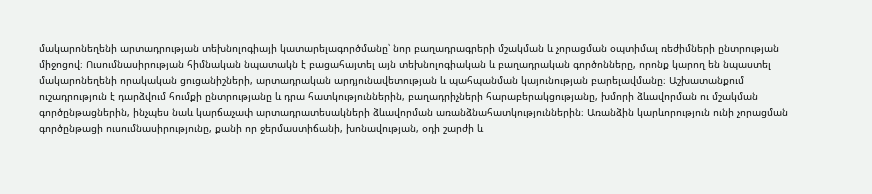մակարոնեղենի արտադրության տեխնոլոգիայի կատարելագործմանը՝ նոր բաղադրագրերի մշակման և չորացման օպտիմալ ռեժիմների ընտրության միջոցով։ Ուսումնասիրության հիմնական նպատակն է բացահայտել այն տեխնոլոգիական և բաղադրական գործոնները, որոնք կարող են նպաստել մակարոնեղենի որակական ցուցանիշների, արտադրական արդյունավետության և պահպանման կայունության բարելավմանը։ Աշխատանքում ուշադրություն է դարձվում հումքի ընտրությանը և դրա հատկություններին, բաղադրիչների հարաբերակցությանը, խմորի ձևավորման ու մշակման գործընթացներին, ինչպես նաև կարճաչափ արտադրատեսակների ձևավորման առանձնահատկություններին։ Առանձին կարևորություն ունի չորացման գործընթացի ուսումնասիրությունը, քանի որ ջերմաստիճանի, խոնավության, օդի շարժի և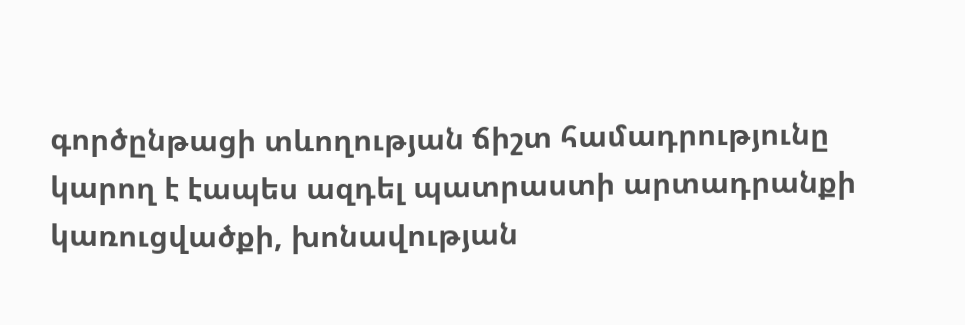գործընթացի տևողության ճիշտ համադրությունը կարող է էապես ազդել պատրաստի արտադրանքի կառուցվածքի, խոնավության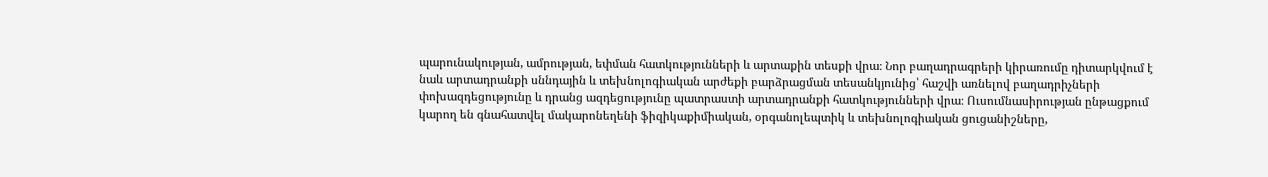պարունակության, ամրության, եփման հատկությունների և արտաքին տեսքի վրա։ Նոր բաղադրագրերի կիրառումը դիտարկվում է նաև արտադրանքի սննդային և տեխնոլոգիական արժեքի բարձրացման տեսանկյունից՝ հաշվի առնելով բաղադրիչների փոխազդեցությունը և դրանց ազդեցությունը պատրաստի արտադրանքի հատկությունների վրա։ Ուսումնասիրության ընթացքում կարող են գնահատվել մակարոնեղենի ֆիզիկաքիմիական, օրգանոլեպտիկ և տեխնոլոգիական ցուցանիշները,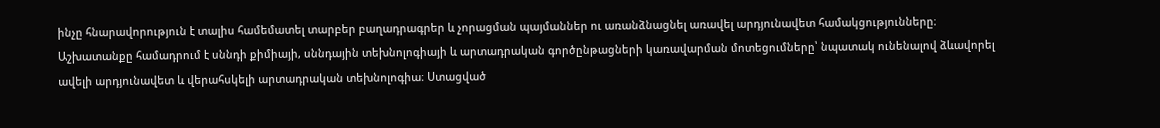ինչը հնարավորություն է տալիս համեմատել տարբեր բաղադրագրեր և չորացման պայմաններ ու առանձնացնել առավել արդյունավետ համակցությունները։ Աշխատանքը համադրում է սննդի քիմիայի, սննդային տեխնոլոգիայի և արտադրական գործընթացների կառավարման մոտեցումները՝ նպատակ ունենալով ձևավորել ավելի արդյունավետ և վերահսկելի արտադրական տեխնոլոգիա։ Ստացված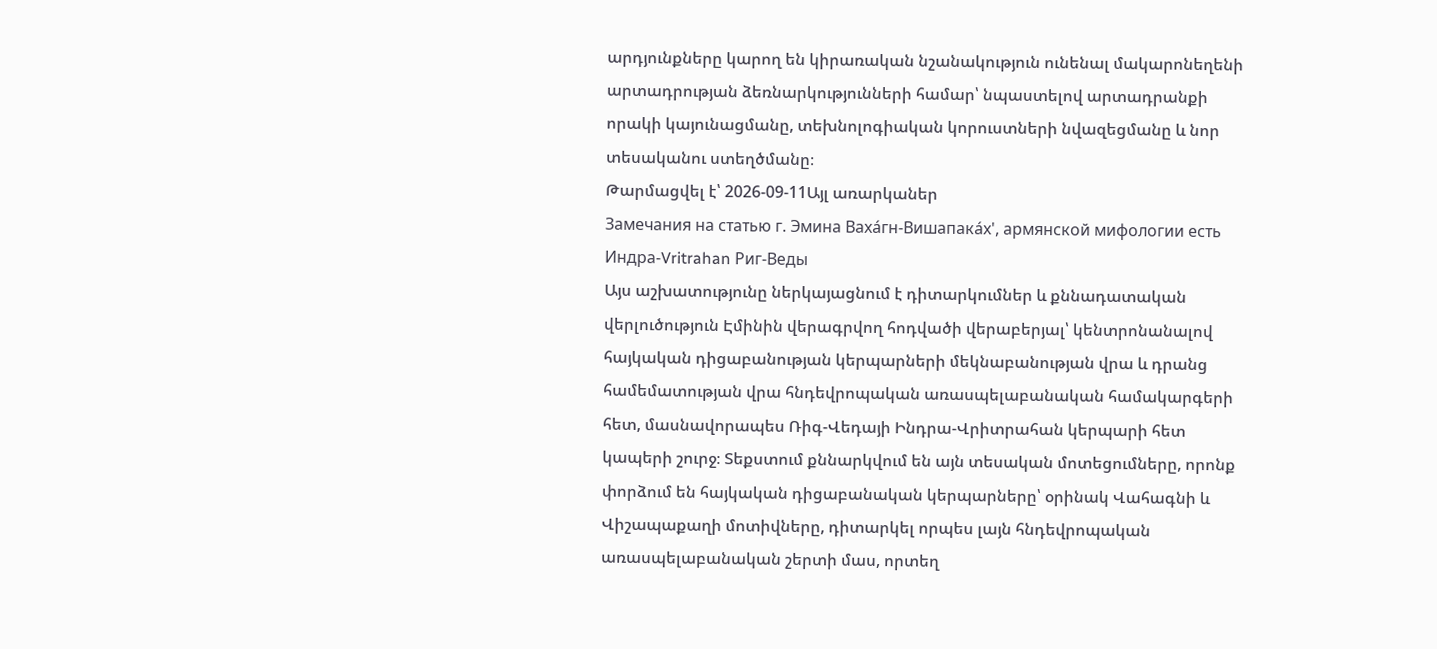արդյունքները կարող են կիրառական նշանակություն ունենալ մակարոնեղենի արտադրության ձեռնարկությունների համար՝ նպաստելով արտադրանքի որակի կայունացմանը, տեխնոլոգիական կորուստների նվազեցմանը և նոր տեսականու ստեղծմանը։
Թարմացվել է՝ 2026-09-11Այլ առարկաներ
Замечания на статью г. Эмина Вахáгн-Вишапакáх', армянской мифологии есть Индра-Vritrahan Риг-Веды
Այս աշխատությունը ներկայացնում է դիտարկումներ և քննադատական վերլուծություն Էմինին վերագրվող հոդվածի վերաբերյալ՝ կենտրոնանալով հայկական դիցաբանության կերպարների մեկնաբանության վրա և դրանց համեմատության վրա հնդեվրոպական առասպելաբանական համակարգերի հետ, մասնավորապես Ռիգ-Վեդայի Ինդրա-Վրիտրահան կերպարի հետ կապերի շուրջ։ Տեքստում քննարկվում են այն տեսական մոտեցումները, որոնք փորձում են հայկական դիցաբանական կերպարները՝ օրինակ Վահագնի և Վիշապաքաղի մոտիվները, դիտարկել որպես լայն հնդեվրոպական առասպելաբանական շերտի մաս, որտեղ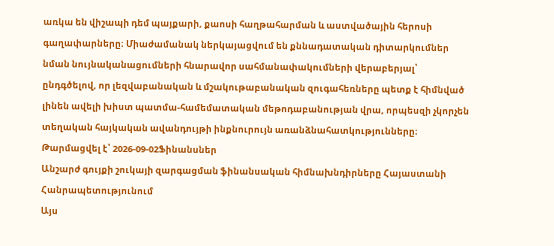առկա են վիշապի դեմ պայքարի, քաոսի հաղթահարման և աստվածային հերոսի գաղափարները։ Միաժամանակ ներկայացվում են քննադատական դիտարկումներ նման նույնականացումների հնարավոր սահմանափակումների վերաբերյալ՝ ընդգծելով, որ լեզվաբանական և մշակութաբանական զուգահեռները պետք է հիմնված լինեն ավելի խիստ պատմա-համեմատական մեթոդաբանության վրա, որպեսզի չկորչեն տեղական հայկական ավանդույթի ինքնուրույն առանձնահատկությունները։
Թարմացվել է՝ 2026-09-02Ֆինանսներ
Անշարժ գույքի շուկայի զարգացման ֆինանսական հիմնախնդիրները Հայաստանի Հանրապետությունում
Այս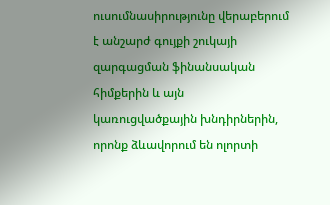ուսումնասիրությունը վերաբերում է անշարժ գույքի շուկայի զարգացման ֆինանսական հիմքերին և այն կառուցվածքային խնդիրներին, որոնք ձևավորում են ոլորտի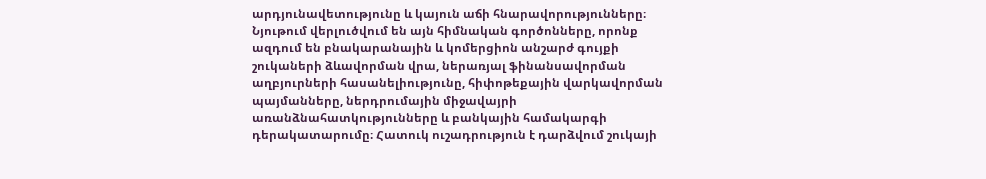արդյունավետությունը և կայուն աճի հնարավորությունները։ Նյութում վերլուծվում են այն հիմնական գործոնները, որոնք ազդում են բնակարանային և կոմերցիոն անշարժ գույքի շուկաների ձևավորման վրա, ներառյալ ֆինանսավորման աղբյուրների հասանելիությունը, հիփոթեքային վարկավորման պայմանները, ներդրումային միջավայրի առանձնահատկությունները և բանկային համակարգի դերակատարումը։ Հատուկ ուշադրություն է դարձվում շուկայի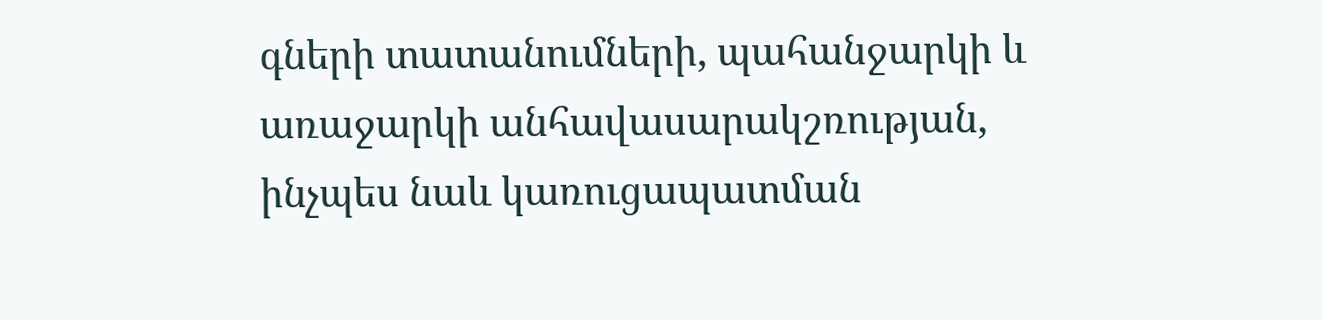գների տատանումների, պահանջարկի և առաջարկի անհավասարակշռության, ինչպես նաև կառուցապատման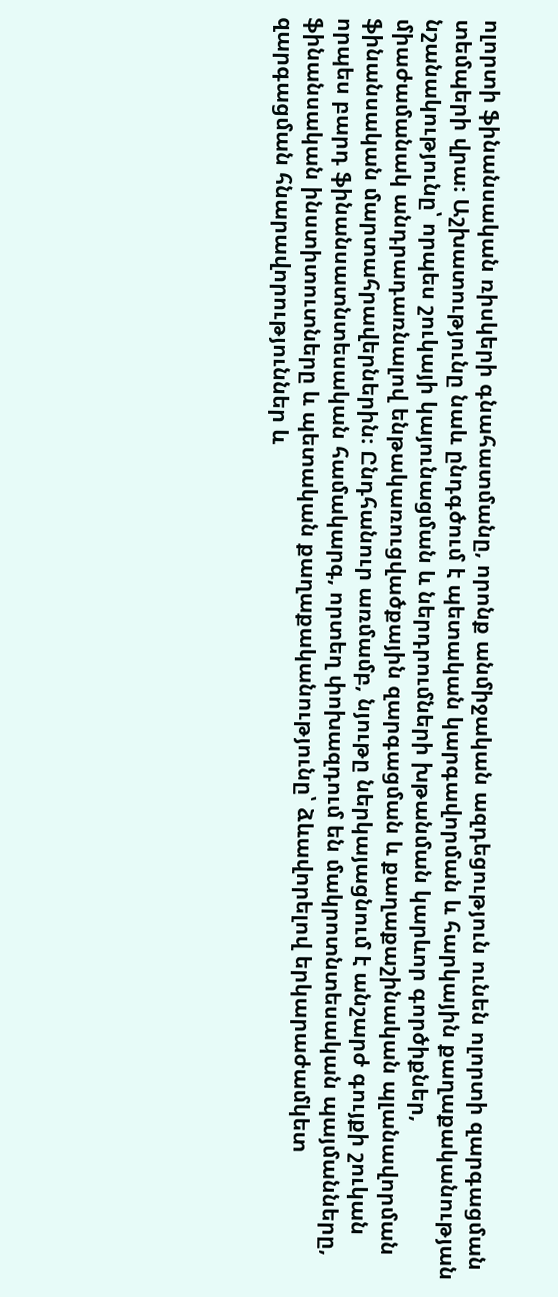ոլորտի ֆինանսական ռիսկերի գնահատմանը, որոնք անմիջական ազդեցություն ունեն ոլորտի զարգացման տեմպերի վրա։ Աշխատությունը նաև ընդգծում է պետական կարգավորման և հարկային քաղաքականության նշանակությունը՝ որպես շուկայի կայունացման և ներդրումների խթանման կարևոր գործիքներ, միաժամանակ անդրադառնալով ենթակառուցվածքային զարգացման և քաղաքաշինական պլանավորման ֆինանսական մարտահրավերներին։ Ընդհանուր առմամբ, նյութը ներկայացնում է անշարժ գույքի շուկան որպես բարդ ֆինանսատնտեսական համակարգ, որտեղ փոխազդում են մակրոտնտեսական պայմանները, ֆինանսական ինստիտուտները և պետական քաղաքականությունը՝ ձևավորելով երկարաժամկետ զարգացման հնարավորություններ և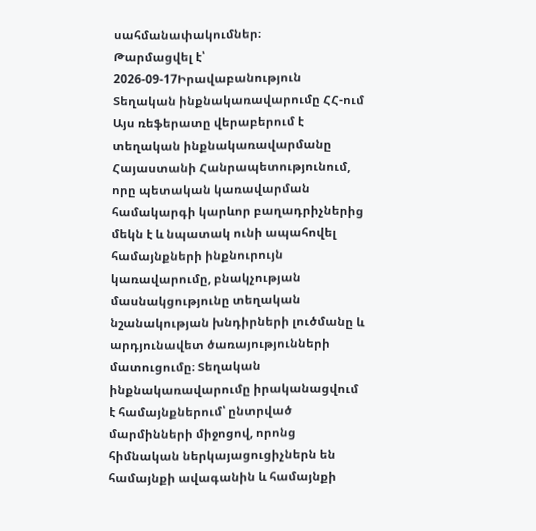սահմանափակումներ։
Թարմացվել է՝ 2026-09-17Իրավաբանություն
Տեղական ինքնակառավարումը ՀՀ-ում
Այս ռեֆերատը վերաբերում է տեղական ինքնակառավարմանը Հայաստանի Հանրապետությունում, որը պետական կառավարման համակարգի կարևոր բաղադրիչներից մեկն է և նպատակ ունի ապահովել համայնքների ինքնուրույն կառավարումը, բնակչության մասնակցությունը տեղական նշանակության խնդիրների լուծմանը և արդյունավետ ծառայությունների մատուցումը։ Տեղական ինքնակառավարումը իրականացվում է համայնքներում՝ ընտրված մարմինների միջոցով, որոնց հիմնական ներկայացուցիչներն են համայնքի ավագանին և համայնքի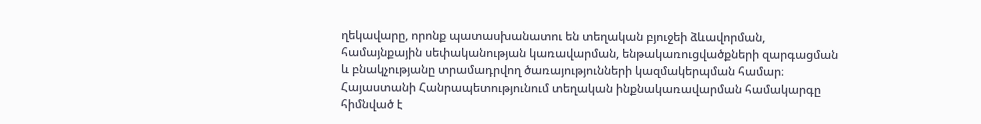ղեկավարը, որոնք պատասխանատու են տեղական բյուջեի ձևավորման, համայնքային սեփականության կառավարման, ենթակառուցվածքների զարգացման և բնակչությանը տրամադրվող ծառայությունների կազմակերպման համար։ Հայաստանի Հանրապետությունում տեղական ինքնակառավարման համակարգը հիմնված է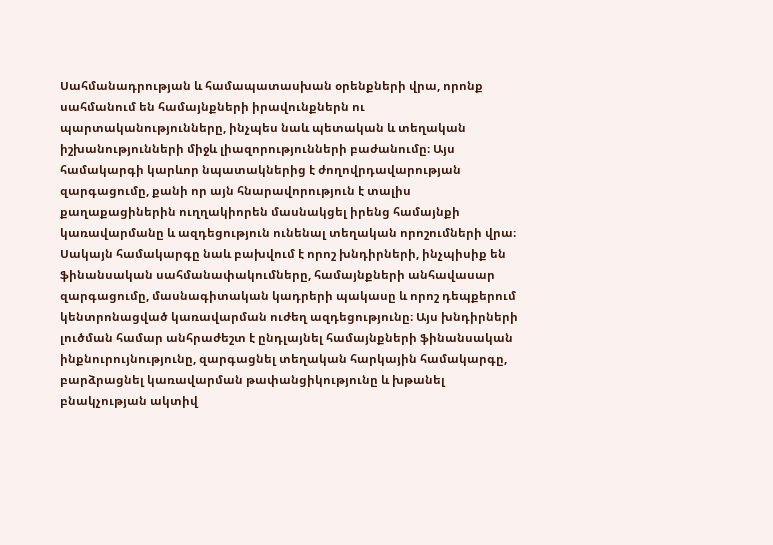Սահմանադրության և համապատասխան օրենքների վրա, որոնք սահմանում են համայնքների իրավունքներն ու պարտականությունները, ինչպես նաև պետական և տեղական իշխանությունների միջև լիազորությունների բաժանումը։ Այս համակարգի կարևոր նպատակներից է ժողովրդավարության զարգացումը, քանի որ այն հնարավորություն է տալիս քաղաքացիներին ուղղակիորեն մասնակցել իրենց համայնքի կառավարմանը և ազդեցություն ունենալ տեղական որոշումների վրա։ Սակայն համակարգը նաև բախվում է որոշ խնդիրների, ինչպիսիք են ֆինանսական սահմանափակումները, համայնքների անհավասար զարգացումը, մասնագիտական կադրերի պակասը և որոշ դեպքերում կենտրոնացված կառավարման ուժեղ ազդեցությունը։ Այս խնդիրների լուծման համար անհրաժեշտ է ընդլայնել համայնքների ֆինանսական ինքնուրույնությունը, զարգացնել տեղական հարկային համակարգը, բարձրացնել կառավարման թափանցիկությունը և խթանել բնակչության ակտիվ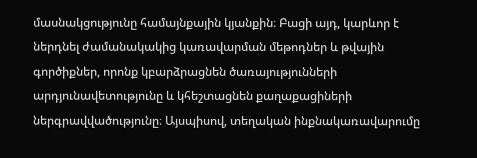մասնակցությունը համայնքային կյանքին։ Բացի այդ, կարևոր է ներդնել ժամանակակից կառավարման մեթոդներ և թվային գործիքներ, որոնք կբարձրացնեն ծառայությունների արդյունավետությունը և կհեշտացնեն քաղաքացիների ներգրավվածությունը։ Այսպիսով, տեղական ինքնակառավարումը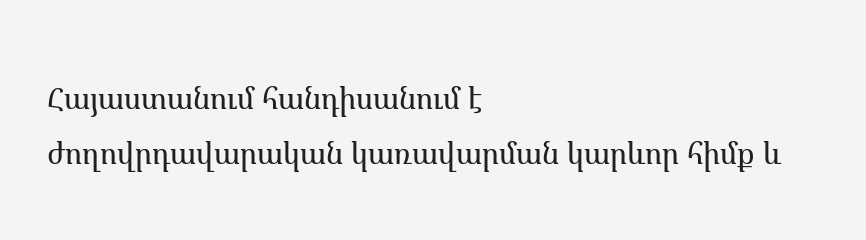Հայաստանում հանդիսանում է ժողովրդավարական կառավարման կարևոր հիմք և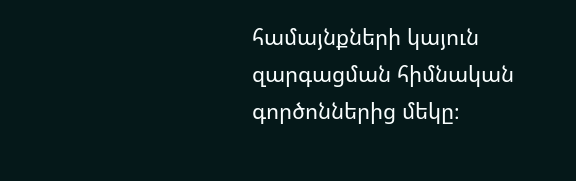համայնքների կայուն զարգացման հիմնական գործոններից մեկը։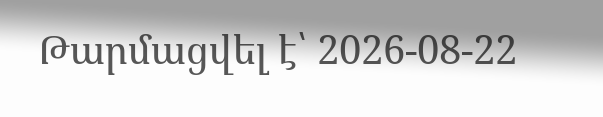Թարմացվել է՝ 2026-08-22